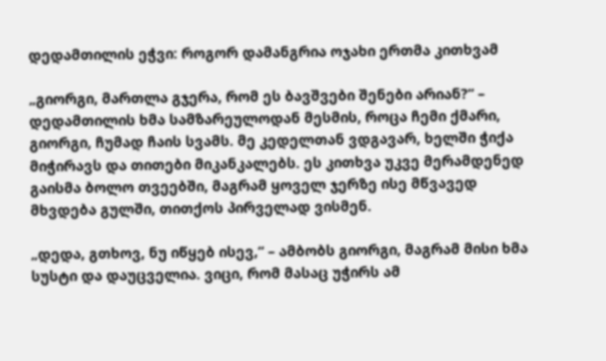დედამთილის ეჭვი: როგორ დამანგრია ოჯახი ერთმა კითხვამ

„გიორგი, მართლა გჯერა, რომ ეს ბავშვები შენები არიან?“ – დედამთილის ხმა სამზარეულოდან მესმის, როცა ჩემი ქმარი, გიორგი, ჩუმად ჩაის სვამს. მე კედელთან ვდგავარ, ხელში ჭიქა მიჭირავს და თითები მიკანკალებს. ეს კითხვა უკვე მერამდენედ გაისმა ბოლო თვეებში, მაგრამ ყოველ ჯერზე ისე მწვავედ მხვდება გულში, თითქოს პირველად ვისმენ.

„დედა, გთხოვ, ნუ იწყებ ისევ,“ – ამბობს გიორგი, მაგრამ მისი ხმა სუსტი და დაუცველია. ვიცი, რომ მასაც უჭირს ამ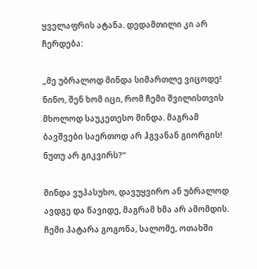ყველაფრის ატანა. დედამთილი კი არ ჩერდება:

„მე უბრალოდ მინდა სიმართლე ვიცოდე! ნინო, შენ ხომ იცი, რომ ჩემი შვილისთვის მხოლოდ საუკეთესო მინდა. მაგრამ ბავშვები საერთოდ არ ჰგვანან გიორგის! ნუთუ არ გიკვირს?“

მინდა ვუპასუხო, დავუყვირო ან უბრალოდ ავდგე და წავიდე, მაგრამ ხმა არ ამომდის. ჩემი პატარა გოგონა, სალომე, ოთახში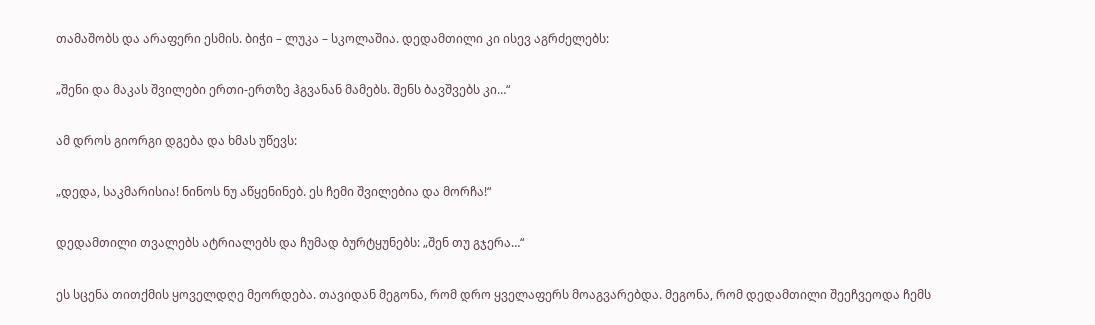თამაშობს და არაფერი ესმის. ბიჭი – ლუკა – სკოლაშია. დედამთილი კი ისევ აგრძელებს:

„შენი და მაკას შვილები ერთი-ერთზე ჰგვანან მამებს. შენს ბავშვებს კი…“

ამ დროს გიორგი დგება და ხმას უწევს:

„დედა, საკმარისია! ნინოს ნუ აწყენინებ. ეს ჩემი შვილებია და მორჩა!“

დედამთილი თვალებს ატრიალებს და ჩუმად ბურტყუნებს: „შენ თუ გჯერა…“

ეს სცენა თითქმის ყოველდღე მეორდება. თავიდან მეგონა, რომ დრო ყველაფერს მოაგვარებდა. მეგონა, რომ დედამთილი შეეჩვეოდა ჩემს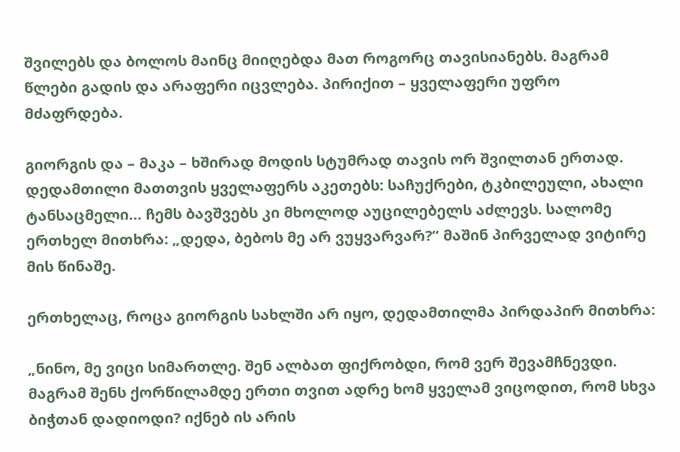შვილებს და ბოლოს მაინც მიიღებდა მათ როგორც თავისიანებს. მაგრამ წლები გადის და არაფერი იცვლება. პირიქით – ყველაფერი უფრო მძაფრდება.

გიორგის და – მაკა – ხშირად მოდის სტუმრად თავის ორ შვილთან ერთად. დედამთილი მათთვის ყველაფერს აკეთებს: საჩუქრები, ტკბილეული, ახალი ტანსაცმელი… ჩემს ბავშვებს კი მხოლოდ აუცილებელს აძლევს. სალომე ერთხელ მითხრა: „დედა, ბებოს მე არ ვუყვარვარ?“ მაშინ პირველად ვიტირე მის წინაშე.

ერთხელაც, როცა გიორგის სახლში არ იყო, დედამთილმა პირდაპირ მითხრა:

„ნინო, მე ვიცი სიმართლე. შენ ალბათ ფიქრობდი, რომ ვერ შევამჩნევდი. მაგრამ შენს ქორწილამდე ერთი თვით ადრე ხომ ყველამ ვიცოდით, რომ სხვა ბიჭთან დადიოდი? იქნებ ის არის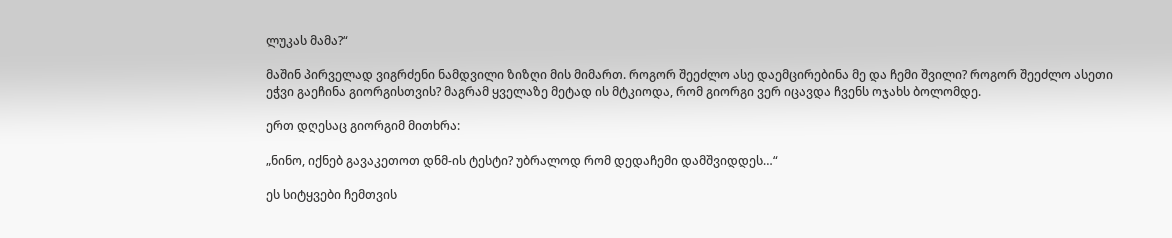ლუკას მამა?“

მაშინ პირველად ვიგრძენი ნამდვილი ზიზღი მის მიმართ. როგორ შეეძლო ასე დაემცირებინა მე და ჩემი შვილი? როგორ შეეძლო ასეთი ეჭვი გაეჩინა გიორგისთვის? მაგრამ ყველაზე მეტად ის მტკიოდა, რომ გიორგი ვერ იცავდა ჩვენს ოჯახს ბოლომდე.

ერთ დღესაც გიორგიმ მითხრა:

„ნინო, იქნებ გავაკეთოთ დნმ-ის ტესტი? უბრალოდ რომ დედაჩემი დამშვიდდეს…“

ეს სიტყვები ჩემთვის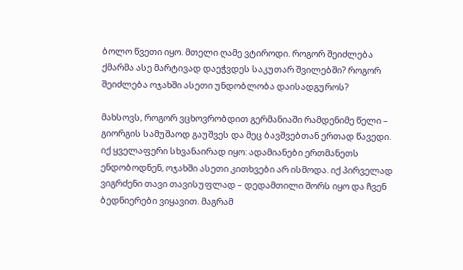ბოლო წვეთი იყო. მთელი ღამე ვტიროდი. როგორ შეიძლება ქმარმა ასე მარტივად დაეჭვდეს საკუთარ შვილებში? როგორ შეიძლება ოჯახში ასეთი უნდობლობა დაისადგუროს?

მახსოვს, როგორ ვცხოვრობდით გერმანიაში რამდენიმე წელი – გიორგის სამუშაოდ გაუშვეს და მეც ბავშვებთან ერთად წავედი. იქ ყველაფერი სხვანაირად იყო: ადამიანები ერთმანეთს ენდობოდნენ, ოჯახში ასეთი კითხვები არ ისმოდა. იქ პირველად ვიგრძენი თავი თავისუფლად – დედამთილი შორს იყო და ჩვენ ბედნიერები ვიყავით. მაგრამ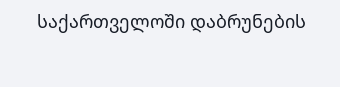საქართველოში დაბრუნების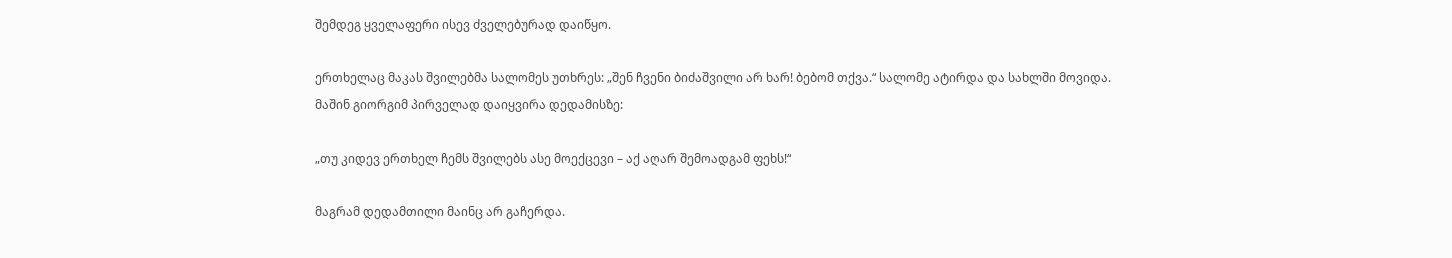შემდეგ ყველაფერი ისევ ძველებურად დაიწყო.

ერთხელაც მაკას შვილებმა სალომეს უთხრეს: „შენ ჩვენი ბიძაშვილი არ ხარ! ბებომ თქვა.“ სალომე ატირდა და სახლში მოვიდა. მაშინ გიორგიმ პირველად დაიყვირა დედამისზე:

„თუ კიდევ ერთხელ ჩემს შვილებს ასე მოექცევი – აქ აღარ შემოადგამ ფეხს!“

მაგრამ დედამთილი მაინც არ გაჩერდა.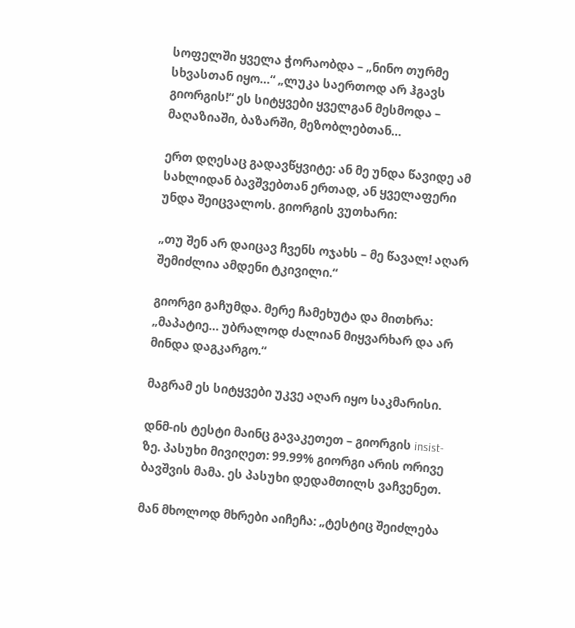სოფელში ყველა ჭორაობდა – „ნინო თურმე სხვასთან იყო…“ „ლუკა საერთოდ არ ჰგავს გიორგის!“ ეს სიტყვები ყველგან მესმოდა – მაღაზიაში, ბაზარში, მეზობლებთან…

ერთ დღესაც გადავწყვიტე: ან მე უნდა წავიდე ამ სახლიდან ბავშვებთან ერთად, ან ყველაფერი უნდა შეიცვალოს. გიორგის ვუთხარი:

„თუ შენ არ დაიცავ ჩვენს ოჯახს – მე წავალ! აღარ შემიძლია ამდენი ტკივილი.“

გიორგი გაჩუმდა. მერე ჩამეხუტა და მითხრა: „მაპატიე… უბრალოდ ძალიან მიყვარხარ და არ მინდა დაგკარგო.“

მაგრამ ეს სიტყვები უკვე აღარ იყო საკმარისი.

დნმ-ის ტესტი მაინც გავაკეთეთ – გიორგის insist-ზე. პასუხი მივიღეთ: 99.99% გიორგი არის ორივე ბავშვის მამა. ეს პასუხი დედამთილს ვაჩვენეთ.

მან მხოლოდ მხრები აიჩეჩა: „ტესტიც შეიძლება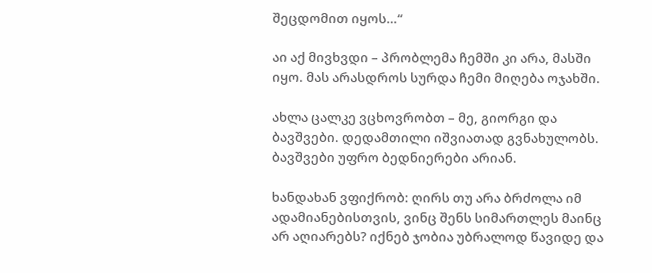შეცდომით იყოს…“

აი აქ მივხვდი – პრობლემა ჩემში კი არა, მასში იყო. მას არასდროს სურდა ჩემი მიღება ოჯახში.

ახლა ცალკე ვცხოვრობთ – მე, გიორგი და ბავშვები. დედამთილი იშვიათად გვნახულობს. ბავშვები უფრო ბედნიერები არიან.

ხანდახან ვფიქრობ: ღირს თუ არა ბრძოლა იმ ადამიანებისთვის, ვინც შენს სიმართლეს მაინც არ აღიარებს? იქნებ ჯობია უბრალოდ წავიდე და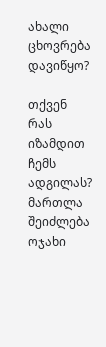ახალი ცხოვრება დავიწყო?

თქვენ რას იზამდით ჩემს ადგილას? მართლა შეიძლება ოჯახი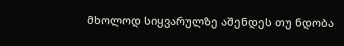მხოლოდ სიყვარულზე აშენდეს თუ ნდობა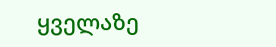ყველაზე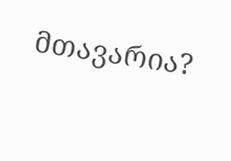მთავარია?